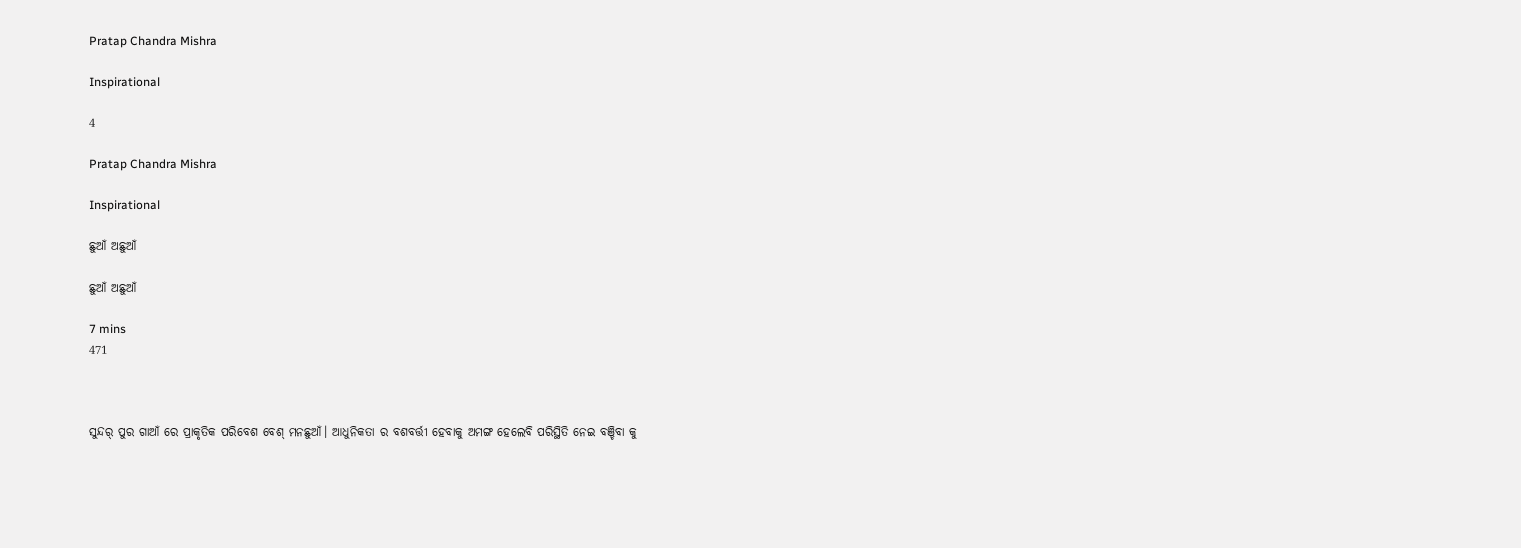Pratap Chandra Mishra

Inspirational

4

Pratap Chandra Mishra

Inspirational

ଛୁଆଁ ଅଛୁଆଁ

ଛୁଆଁ ଅଛୁଆଁ

7 mins
471



ସୁନ୍ଦର୍ ପୁର ଗାଆଁ ରେ ପ୍ରାକୃତିକ ପରିବେଶ ବେଶ୍ ମନଛୁଆଁ। ଆଧୁନିକତା ର ବଶବର୍ତ୍ତୀ ହେବାକୁ ଅମଙ୍ଗ ହେଲେବି ପରିସ୍ଥିତି ନେଇ ବଞ୍ଚିବା କୁ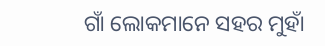ଗାଁ ଲୋକମାନେ ସହର ମୁହାଁ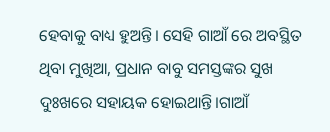ହେବାକୁ ବାଧ୍ୟ ହୁଅନ୍ତି। ସେହି ଗାଆଁ ରେ ଅବସ୍ଥିତ ଥିବା ମୁଖିଆ, ପ୍ରଧାନ ବାବୁ ସମସ୍ତଙ୍କର ସୁଖ ଦୁଃଖରେ ସହାୟକ ହୋଇଥାନ୍ତି।ଗାଆଁ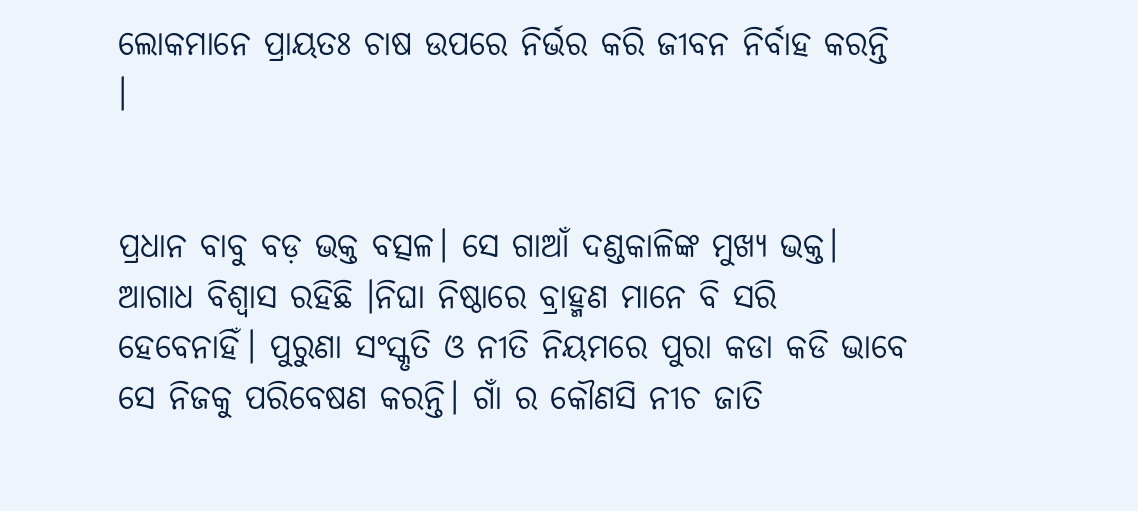ଲୋକମାନେ ପ୍ରାୟତଃ ଚାଷ ଉପରେ ନିର୍ଭର କରି ଜୀବନ ନିର୍ବାହ କରନ୍ତି ।


ପ୍ରଧାନ ବାବୁ ବଡ଼ ଭକ୍ତ ବତ୍ସଳ। ସେ ଗାଆଁ ଦଣ୍ଡକାଳିଙ୍କ ମୁଖ୍ୟ ଭକ୍ତ। ଆଗାଧ ବିଶ୍ୱାସ ରହିଛି ।ନିଘା ନିଷ୍ଠାରେ ବ୍ରାହ୍ମଣ ମାନେ ବି ସରି ହେବେନାହିଁ। ପୁରୁଣା ସଂସ୍କୃତି ଓ ନୀତି ନିୟମରେ ପୁରା କଡା କଡି ଭାବେ ସେ ନିଜକୁ ପରିବେଷଣ କରନ୍ତି। ଗାଁ ର କୌଣସି ନୀଚ ଜାତି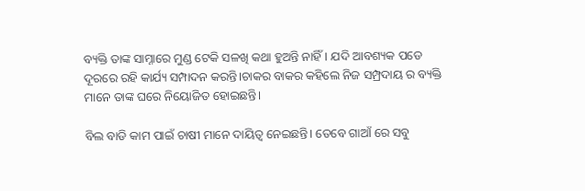ବ୍ୟକ୍ତି ତାଙ୍କ ସାମ୍ନାରେ ମୁଣ୍ଡ ଟେକି ସଳଖି କଥା ହୁଅନ୍ତି ନାହିଁ। ଯଦି ଆବଶ୍ୟକ ପଡେ ଦୂରରେ ରହି କାର୍ଯ୍ୟ ସମ୍ପାଦନ କରନ୍ତି।ଚାକର ବାକର କହିଲେ ନିଜ ସମ୍ପ୍ରଦାୟ ର ବ୍ୟକ୍ତି ମାନେ ତାଙ୍କ ଘରେ ନିୟୋଜିତ ହୋଇଛନ୍ତି।

ବିଲ ବାଡି କାମ ପାଇଁ ଚାଷୀ ମାନେ ଦାୟିତ୍ୱ ନେଇଛନ୍ତି। ତେବେ ଗାଆଁ ରେ ସବୁ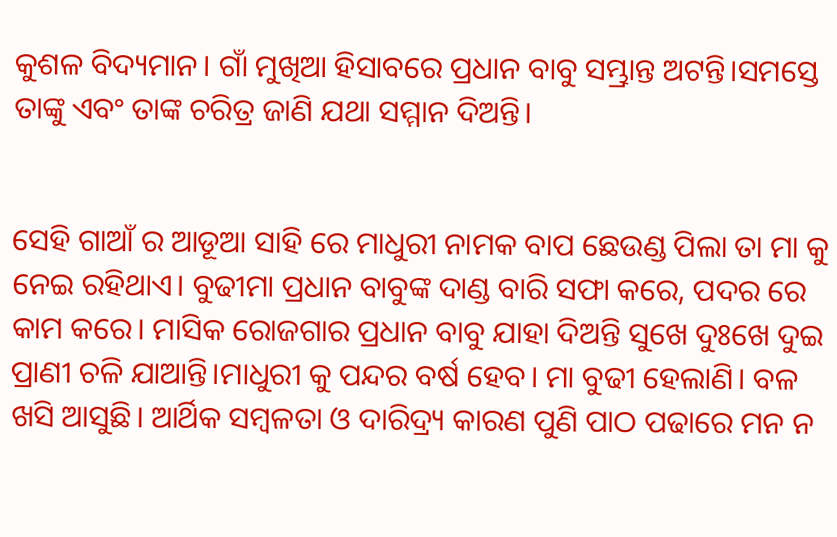କୁଶଳ ବିଦ୍ୟମାନ। ଗାଁ ମୁଖିଆ ହିସାବରେ ପ୍ରଧାନ ବାବୁ ସମ୍ଭ୍ରାନ୍ତ ଅଟନ୍ତି।ସମସ୍ତେ ତାଙ୍କୁ ଏବଂ ତାଙ୍କ ଚରିତ୍ର ଜାଣି ଯଥା ସମ୍ମାନ ଦିଅନ୍ତି।


ସେହି ଗାଆଁ ର ଆଡୂଆ ସାହି ରେ ମାଧୁରୀ ନାମକ ବାପ ଛେଉଣ୍ଡ ପିଲା ତା ମା କୁ ନେଇ ରହିଥାଏ। ବୁଢୀମା ପ୍ରଧାନ ବାବୁଙ୍କ ଦାଣ୍ଡ ବାରି ସଫା କରେ, ପଦର ରେ କାମ କରେ। ମାସିକ ରୋଜଗାର ପ୍ରଧାନ ବାବୁ ଯାହା ଦିଅନ୍ତି ସୁଖେ ଦୁଃଖେ ଦୁଇ ପ୍ରାଣୀ ଚଳି ଯାଆନ୍ତି।ମାଧୁରୀ କୁ ପନ୍ଦର ବର୍ଷ ହେବ। ମା ବୁଢୀ ହେଲାଣି। ବଳ ଖସି ଆସୁଛି। ଆର୍ଥିକ ସମ୍ବଳତା ଓ ଦାରିଦ୍ର୍ୟ କାରଣ ପୁଣି ପାଠ ପଢାରେ ମନ ନ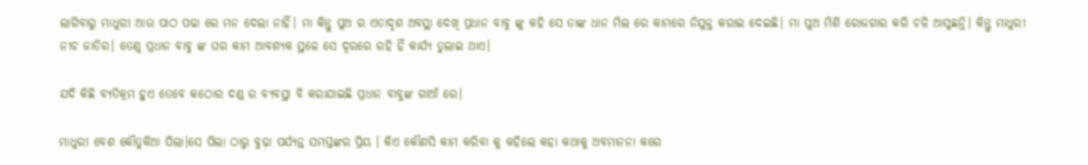ଲାଗିବାରୁ ମାଧୁରୀ ଆଉ ପାଠ ପଢା ରେ ମନ ଦେଲା ନାହିଁ। ମା କିନ୍ତୁ ପୁଅ ର ଏତାଦୃଶ ଅବସ୍ଥା ଦେଖି ପ୍ରଧାନ ବାବୁ ଙ୍କୁ କହି ସେ ତାଙ୍କ ଧାନ ମିଲ ରେ କାମରେ ନିଯୁକ୍ତ କରାଇ ଦେଇଛି। ମା ପୁଅ ମିଶି ରୋଜଗାର କରି ଚଳି ଆସୁଛନ୍ତି। କିନ୍ତୁ ମାଧୁରୀ ନୀଚ ଜାତିର। ତେଣୁ ପ୍ରଧାନ ବାବୁ ଙ୍କ ଘର କାମ ଆବଶ୍ୟକ ସ୍ଥଳେ ସେ ଦୂରରେ ରହି ହିଁ କାର୍ଯ୍ୟ ତୁଲାଇ ଥାଏ।

ଯଦି କିଛି ବ୍ୟତିକ୍ରମ ହୁଏ ତେବେ କଠୋର ଦଣ୍ଡ ର ବ୍ୟବସ୍ଥା ବି କରାଯାଇଛି ପ୍ରଧାନ ବାବୁଙ୍କ ଗାଆଁ ରେ।

ମାଧୁରୀ ବେଶ କୌତୁକିଆ ପିଲା।ସେ ପିଲା ଠାରୁ ବୁଢ଼ା ପର୍ଯ୍ୟନ୍ତ ସମସ୍ତଙ୍କର ପ୍ରିୟ । କିଏ କୌଣସି କାମ କରିବା କୁ କହିଲେ କହା କଥାକୁ ଅବମାନନା କରେ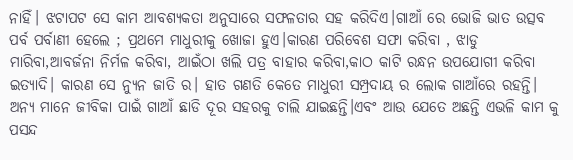ନାହିଁ। ଝଟାପଟ ସେ କାମ ଆବଶ୍ୟକତା ଅନୁସାରେ ସଫଳତାର ସହ କରିଦିଏ।ଗାଆଁ ରେ ଭୋଜି ଭାତ ଉତ୍ସବ ପର୍ବ ପର୍ବାଣୀ ହେଲେ ; ପ୍ରଥମେ ମାଧୁରୀକୁ ଖୋଜା ହୁଏ।କାରଣ ପରିବେଶ ସଫା କରିବା , ଝାଡୁ ମାରିବା,ଆବର୍ଜନା ନିର୍ମଳ କରିବା, ଆଇଁଠା ଖଲି ପତ୍ର ବାହାର କରିବା,କାଠ କାଟି ରନ୍ଧନ ଉପଯୋଗୀ କରିବା ଇତ୍ୟାଦି। କାରଣ ସେ ନ୍ୟୁନ ଜାତି ର। ହାତ ଗଣତି କେତେ ମାଧୁରୀ ସମ୍ପ୍ରଦାୟ ର ଲୋକ ଗାଆଁରେ ରହନ୍ତି। ଅନ୍ୟ ମାନେ ଜୀବିକା ପାଇଁ ଗାଆଁ ଛାଡି ଦୂର ସହରକୁ ଚାଲି ଯାଇଛନ୍ତି।ଏବଂ ଆଉ ଯେତେ ଅଛନ୍ତି ଏଭଳି କାମ କୁ ପସନ୍ଦ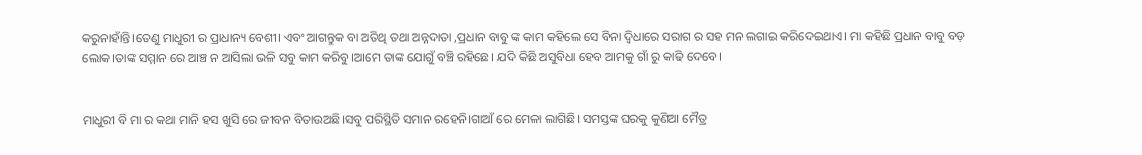କରୁନାହାଁନ୍ତି।ତେଣୁ ମାଧୁରୀ ର ପ୍ରାଧାନ୍ୟ ବେଶୀ। ଏବଂ ଆଗନ୍ତୁକ ବା ଅତିଥି ତଥା ଅନ୍ନଦାତା ,ପ୍ରଧାନ ବାବୁ ଙ୍କ କାମ କହିଲେ ସେ ବିନା ଦ୍ୱିଧାରେ ସରାଗ ର ସହ ମନ ଲଗାଇ କରିଦେଇଥାଏ। ମା କହିଛି ପ୍ରଧାନ ବାବୁ ବଡ଼ ଲୋକ।ତାଙ୍କ ସମ୍ମାନ ରେ ଆଞ୍ଚ ନ ଆସିଲା ଭଳି ସବୁ କାମ କରିବୁ।ଆମେ ତାଙ୍କ ଯୋଗୁଁ ବଞ୍ଚି ରହିଛେ। ଯଦି କିଛି ଅସୁବିଧା ହେବ ଆମକୁ ଗାଁ ରୁ କାଢି ଦେବେ।


ମାଧୁରୀ ବି ମା ର କଥା ମାନି ହସ ଖୁସି ରେ ଜୀବନ ବିତାଉଅଛି।ସବୁ ପରିସ୍ଥିତି ସମାନ ରହେନି।ଗାଆଁ ରେ ମେଳା ଲାଗିଛି। ସମସ୍ତଙ୍କ ଘରକୁ କୁଣିଆ ମୈତ୍ର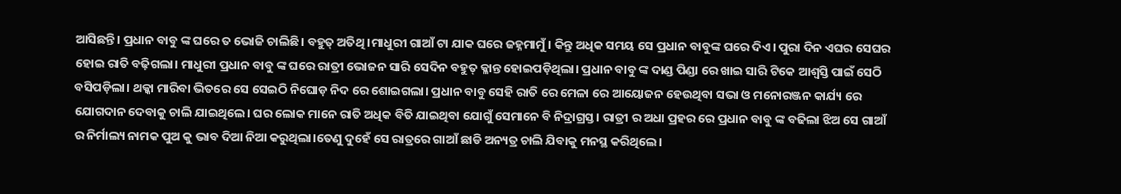ଆସିଛନ୍ତି। ପ୍ରଧାନ ବାବୁ ଙ୍କ ଘରେ ତ ଭୋଜି ଚାଲିଛି। ବହୁତ୍ ଅତିଥି ।ମାଧୁରୀ ଗାଆଁ ଟା ଯାକ ଘରେ ଜହ୍ନମାମୁଁ। କିନ୍ତୁ ଅଧିକ ସମୟ ସେ ପ୍ରଧାନ ବାବୁଙ୍କ ଘରେ ଦିଏ। ପୁରା ଦିନ ଏଘର ସେଘର ହୋଇ ରାତି ବଢ଼ିଗଲା। ମାଧୁରୀ ପ୍ରଧାନ ବାବୁ ଙ୍କ ଘରେ ରାତ୍ରୀ ଭୋଜନ ସାରି ସେଦିନ ବହୁତ୍ କ୍ଳାନ୍ତ ହୋଇପଡ଼ିଥିଲା। ପ୍ରଧାନ ବାବୁ ଙ୍କ ଦାଣ୍ଡ ପିଣ୍ଡା ରେ ଖାଇ ସାରି ଟିକେ ଆଶ୍ୱସ୍ତି ପାଇଁ ସେଠି ବସିପଡ଼ିଲା। ଥକ୍କା ମାରିବା ଭିତରେ ସେ ସେଇଠି ନିଘୋଡ଼ ନିଦ ରେ ଶୋଇଗଲା। ପ୍ରଧାନ ବାବୁ ସେହି ରାତି ରେ ମେଳା ରେ ଆୟୋଜନ ହେଉଥିବା ସଭା ଓ ମନୋରଞ୍ଜନ କାର୍ଯ୍ୟ ରେ ଯୋଗଦାନ ଦେବାକୁ ଚାଲି ଯାଇଥିଲେ। ଘର ଲୋକ ମାନେ ରାତି ଅଧିକ ବିତି ଯାଇଥିବା ଯୋଗୁଁ ସେମାନେ ବି ନିଦ୍ରାଗ୍ରସ୍ତ। ରାତ୍ରୀ ର ଅଧା ପ୍ରହର ରେ ପ୍ରଧାନ ବାବୁ ଙ୍କ ବଢିଲା ଝିଅ ସେ ଗାଆଁ ର ନିର୍ମାଲ୍ୟ ନାମକ ପୁଅ କୁ ଭାବ ଦିଆ ନିଆ କରୁଥିଲା।ତେଣୁ ଦୁହେଁ ସେ ରାତ୍ରରେ ଗାଆଁ ଛାଡି ଅନ୍ୟତ୍ର ଚାଲି ଯିବାକୁ ମନସ୍ଥ କରିଥିଲେ।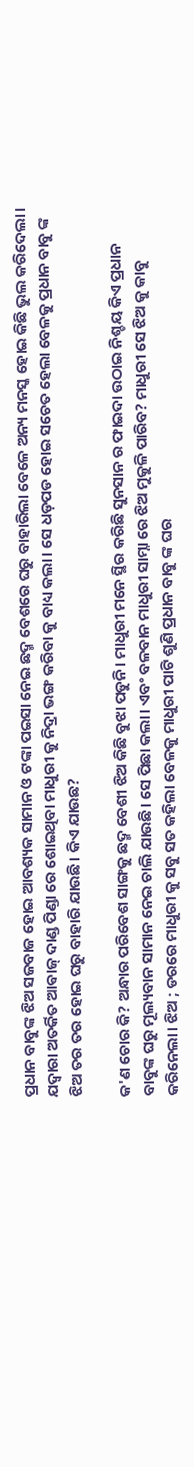ପ୍ରଧାନ ବାବୁଙ୍କ ଝିଅ ସଜବାଜ ହୋଇ ଆବଶ୍ୟକ ସାମାନ ଓ ଟଙ୍କା ପଇସା ନେଇ ଛଦ୍ମ ବେଶରେ ଘରୁ ବାହାରିଲା ବେଳେ ଅନ୍ୟ ମନସ୍କ ହୋଇ କିଛି ଭୁଲ କରିଦେଲା। ଯଦ୍ୱାରା ଅତର୍କିତ ଆଵାଜ୍ ଦାଣ୍ଡ ପିଣ୍ଡା ରେ ଶୋଇଥିବା ମାଧୁରୀ କୁ ନିଦ୍ରା ଭଙ୍ଗ କରିବା କୁ ବାଧ୍ୟ କଲା। ସେ ଧଡ଼ପଡ ହୋଇ ସଚେତ ହେଲା ବେଳକୁ ପ୍ରଧାନ ବାବୁ ଙ୍କ ଝିଅ ତର ତର ହୋଇ ଘରୁ ବାହାରି ଯାଉଛି। କିଏ ଯାଉଛ?

କ'ଣ ଚୋର କି? ଅନ୍ଧାର ପରିବେଶ ସାଙ୍ଗକୁ ଛଦ୍ମ ବେଶୀ ଝିଅ କିଛି ବୁଝା ପଡୁନି। ମାଧୁରୀ ମନେ ସ୍ଥିର କରିଛି ସୁନସାନ ର ଫାଇଦା ଉଠାଇ ନିଶ୍ଚୟ କିଏ ପ୍ରଧାନ ବାବୁଙ୍କ ଘରୁ ମୂଲ୍ୟବାନ ସାମାନ ନେଇ ଚାଲି ଯାଉଛି। ସେ ପିଛା କଲା। ଏବଂ ବଳବାନ ମାଧୁରୀ ସାମ୍ନା ରେ ଝିଅ ମୁକୁଳି ପାରିବ? ମାଧୁରୀ ସେ ଝିଅ କୁ କାବୁ କରିନେଲା। ଝିଅ ; ଡରରେ ମାଧୁରୀ କୁ ସବୁ ସତ କହିଲା ବେଳକୁ ମାଧୁରୀ ପାଟି ଶୁଣି ପ୍ରଧାନ ବାବୁ ଙ୍କ ଘର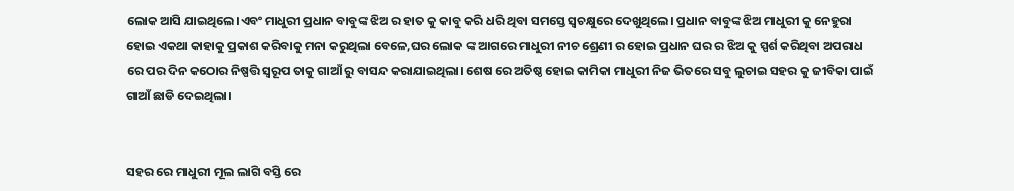ଲୋକ ଆସି ଯାଇଥିଲେ।ଏବଂ ମାଧୁରୀ ପ୍ରଧାନ ବାବୁଙ୍କ ଝିଅ ର ହାତ କୁ କାବୁ କରି ଧରି ଥିବା ସମସ୍ତେ ସ୍ୱଚକ୍ଷୁରେ ଦେଖୁଥିଲେ। ପ୍ରଧାନ ବାବୁଙ୍କ ଝିଅ ମାଧୁରୀ କୁ ନେହୁରା ହୋଇ ଏକଥା କାହାକୁ ପ୍ରକାଶ କରିବାକୁ ମନା କରୁଥିଲା ବେଳେ,ଘର ଲୋକ ଙ୍କ ଆଗରେ ମାଧୁରୀ ନୀଚ ଶ୍ରେଣୀ ର ହୋଇ ପ୍ରଧାନ ଘର ର ଝିଅ କୁ ସ୍ପର୍ଶ କରିଥିବା ଅପରାଧ ରେ ପର ଦିନ କଠୋର ନିଷ୍ପତ୍ତି ସ୍ୱରୂପ ତାକୁ ଗାଆଁ ରୁ ବାସନ୍ଦ କରାଯାଇଥିଲା। ଶେଷ ରେ ଅତିଷ୍ଠ ହୋଇ କାମିକା ମାଧୁରୀ ନିଜ ଭିତରେ ସବୁ ଲୁଚାଇ ସହର କୁ ଜୀବିକା ପାଇଁ ଗାଆଁ ଛାଡି ଦେଇଥିଲା।


ସହର ରେ ମାଧୁରୀ ମୂଲ ଲାଗି ବସ୍ତି ରେ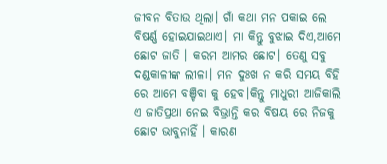ଜୀବନ ବିତାଉ ଥିଲା। ଗାଁ କଥା ମନ ପକାଇ ଲେ ବିଷର୍ଣ୍ଣ ହୋଇଯାଇଥାଏ। ମା କିନ୍ତୁ ବୁଝାଇ ଦିଏ,ଆମେ ଛୋଟ ଜାତି । କରମ ଆମର ଛୋଟ। ତେଣୁ ସବୁ ଦଣ୍ଡକାଳୀଙ୍କ ଲୀଳା। ମନ ଦୁଃଖ ନ କରି ସମୟ ବିହି ରେ ଆମେ ବଞ୍ଚିବା କୁ ହେବ।କିନ୍ତୁ ମାଧୁରୀ ଆଜିକାଲି ଏ ଜାତିପ୍ରଥା ନେଇ ବିଭ୍ରାନ୍ତି କର ବିଷୟ ରେ ନିଜକୁ ଛୋଟ ଭାବୁନାହିଁ । କାରଣ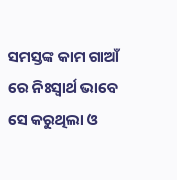ସମସ୍ତଙ୍କ କାମ ଗାଆଁ ରେ ନିଃସ୍ୱାର୍ଥ ଭାବେ ସେ କରୁଥିଲା ଓ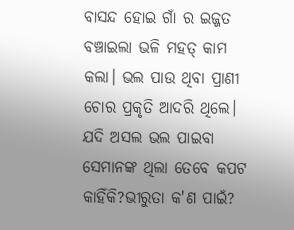ବାସନ୍ଦ ହୋଇ ଗାଁ ର ଇଜ୍ଜତ ବଞ୍ଚାଇଲା ଭଳି ମହତ୍ କାମ କଲା। ଭଲ ପାଉ ଥିବା ପ୍ରାଣୀ ଚୋର ପ୍ରକୃତି ଆଦରି ଥିଲେ। ଯଦି ଅସଲ ଭଲ ପାଇବା ସେମାନଙ୍କ ଥିଲା ତେବେ କପଟ କାହିଁକି?ଭୀରୁତା କ'ଣ ପାଇଁ?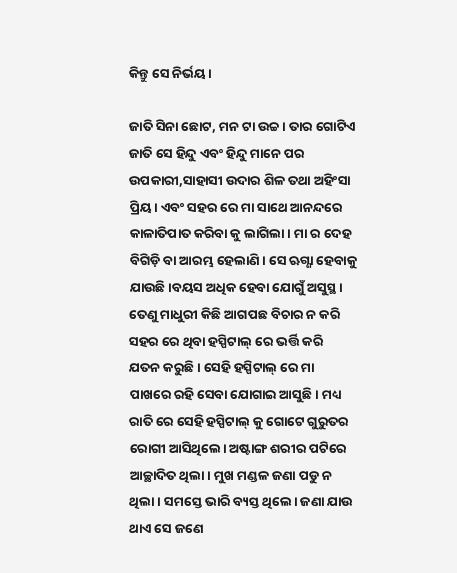କିନ୍ତୁ ସେ ନିର୍ଭୟ।

ଜାତି ସିନା ଛୋଟ, ମନ ଟା ଉଚ୍ଚ। ତାର ଗୋଟିଏ ଜାତି ସେ ହିନ୍ଦୁ ଏବଂ ହିନ୍ଦୁ ମାନେ ପର ଉପକାରୀ,ସାହାସୀ ଉଦାର ଶିଳ ତଥା ଅହିଂସା ପ୍ରିୟ। ଏବଂ ସହର ରେ ମା ସାଥେ ଆନନ୍ଦରେ କାଳାତିପାତ କରିବା କୁ ଲାଗିଲା। ମା ର ଦେହ ବିଗିଡ଼ି ବା ଆରମ୍ଭ ହେଲାଣି। ସେ ଋଗ୍ଣା ହେବାକୁ ଯାଉଛି।ବୟସ ଅଧିକ ହେବା ଯୋଗୁଁ ଅସୁସ୍ଥ । ତେଣୁ ମାଧୁରୀ କିଛି ଆଗପଛ ବିଚାର ନ କରି ସହର ରେ ଥିବା ହସ୍ପିଟାଲ୍ ରେ ଭର୍ତ୍ତି କରି ଯତନ କରୁଛି। ସେହି ହସ୍ପିଟାଲ୍ ରେ ମା ପାଖରେ ରହି ସେବା ଯୋଗାଇ ଆସୁଛି। ମଧ୍ୟ ରାତି ରେ ସେହି ହସ୍ପିଟାଲ୍ କୁ ଗୋଟେ ଗୁରୁତର ରୋଗୀ ଆସିଥିଲେ। ଅଷ୍ଟାଙ୍ଗ ଶରୀର ପଟିରେ ଆଚ୍ଛାଦିତ ଥିଲା। ମୁଖ ମଣ୍ଡଳ ଜଣା ପଡୁ ନ ଥିଲା । ସମସ୍ତେ ଭାରି ବ୍ୟସ୍ତ ଥିଲେ। ଜଣା ଯାଉ ଥାଏ ସେ ଜଣେ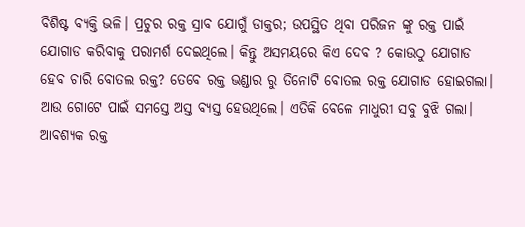ବିଶିଷ୍ଟ ବ୍ୟକ୍ତି ଭଳି। ପ୍ରଚୁର ରକ୍ତ ସ୍ରାବ ଯୋଗୁଁ ଡାକ୍ତର; ଉପସ୍ଥିତ ଥିବା ପରିଜନ ଙ୍କୁ ରକ୍ତ ପାଇଁ ଯୋଗାଡ କରିବାକୁ ପରାମର୍ଶ ଦେଇଥିଲେ। କିନ୍ତୁ ଅସମୟରେ କିଏ ଦେବ ? କୋଉଠୁ ଯୋଗାଡ ହେବ ଚାରି ବୋତଲ ରକ୍ତ? ତେବେ ରକ୍ତ ଭଣ୍ଡାର ରୁ ତିନୋଟି ବୋତଲ ରକ୍ତ ଯୋଗାଡ ହୋଇଗଲା। ଆଉ ଗୋଟେ ପାଇଁ ସମସ୍ତେ ଅସ୍ତ ବ୍ୟସ୍ତ ହେଉଥିଲେ। ଏତିକି ବେଳେ ମାଧୁରୀ ସବୁ ବୁଝି ଗଲା। ଆବଶ୍ୟକ ରକ୍ତ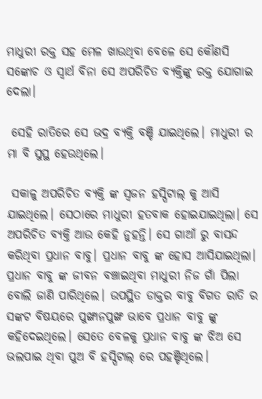ମାଧୁରୀ ରକ୍ତ ସହ ମେଳ ଖାଉଥିବା ବେଳେ ସେ କୌଣସି ସଙ୍କୋଚ ଓ ସ୍ୱାର୍ଥ ବିନା ସେ ଅପରିଚିତ ବ୍ୟକ୍ତିଙ୍କୁ ରକ୍ତ ଯୋଗାଇ ଦେଲା।

 ସେହି ରାତିରେ ସେ ଭଦ୍ର ବ୍ୟକ୍ତି ବଞ୍ଚି ଯାଇଥିଲେ। ମାଧୁରୀ ର ମା ବି ସୁସ୍ଥ ହେଉଥିଲେ।

 ସକାଳୁ ଅପରିଚିତ ବ୍ୟକ୍ତି ଙ୍କ ସ୍ୱଜନ ହସ୍ପିଟାଲ୍ କୁ ଆସି ଯାଇଥିଲେ। ସେଠାରେ ମାଧୁରୀ ହତବାକ ହୋଇଯାଇଥିଲା। ସେ ଅପରିଚିତ ବ୍ୟକ୍ତି ଆଉ କେହି ନୁହନ୍ତି। ସେ ଗାଆଁ ରୁ ବାସନ୍ଦ କରିଥିବା ପ୍ରଧାନ ବାବୁ। ପ୍ରଧାନ ବାବୁ ଙ୍କ ହୋସ ଆସିଯାଇଥିଲା। ପ୍ରଧାନ ବାବୁ ଙ୍କ ଜୀବନ ବଞ୍ଚାଇଥିବା ମାଧୁରୀ ନିଜ ଗାଁ ପିଲା ବୋଲି ଜାଣି ପାରିଥିଲେ। ଉପସ୍ଥିତ ଡାକ୍ତର ବାବୁ ବିଗତ ରାତି ର ସଙ୍କଟ ବିଷୟରେ ପୁଙ୍ଖାନପୁଙ୍ଖ ଭାବେ ପ୍ରଧାନ ବାବୁ ଙ୍କୁ କହିଦେଇଥିଲେ। ସେତେ ବେଳକୁ ପ୍ରଧାନ ବାବୁ ଙ୍କ ଝିଅ ସେ ଭଲପାଇ ଥିବା ପୁଅ ବି ହସ୍ପିଟାଲ୍ ରେ ପହଞ୍ଚିଥିଲେ।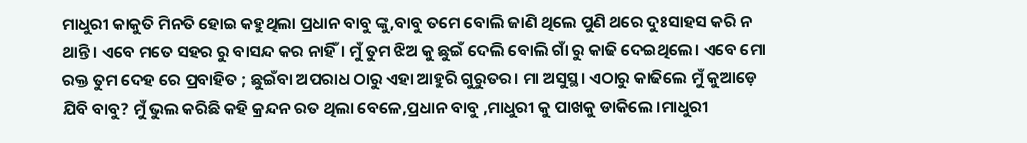ମାଧୁରୀ କାକୁତି ମିନତି ହୋଇ କହୁଥିଲା ପ୍ରଧାନ ବାବୁ ଙ୍କୁ,ବାବୁ ତମେ ବୋଲି ଜାଣି ଥିଲେ ପୁଣି ଥରେ ଦୁଃସାହସ କରି ନ ଥାନ୍ତି। ଏବେ ମତେ ସହର ରୁ ବାସନ୍ଦ କର ନାହିଁ। ମୁଁ ତୁମ ଝିଅ କୁ ଛୁଇଁ ଦେଲି ବୋଲି ଗାଁ ରୁ କାଢି ଦେଇଥିଲେ। ଏବେ ମୋ ରକ୍ତ ତୁମ ଦେହ ରେ ପ୍ରବାହିତ ; ଛୁଇଁବା ଅପରାଧ ଠାରୁ ଏହା ଆହୁରି ଗୁରୁତର। ମା ଅସୁସ୍ଥ। ଏଠାରୁ କାଢିଲେ ମୁଁ କୁଆଡ଼େ ଯିବି ବାବୁ? ମୁଁ ଭୁଲ କରିଛି କହି କ୍ରନ୍ଦନ ରତ ଥିଲା ବେଳେ,ପ୍ରଧାନ ବାବୁ ,ମାଧୁରୀ କୁ ପାଖକୁ ଡାକିଲେ ।ମାଧୁରୀ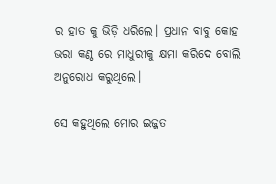ର ହାତ କୁ ଭିଡ଼ି ଧରିଲେ। ପ୍ରଧାନ ବାବୁ କୋହ ଭରା କଣ୍ଠ ରେ ମାଧୁରୀକୁ କ୍ଷମା କରିଦେ ବୋଲି ଅନୁରୋଧ କରୁଥିଲେ।

ସେ କହୁଥିଲେ ମୋର ଇଜ୍ଜତ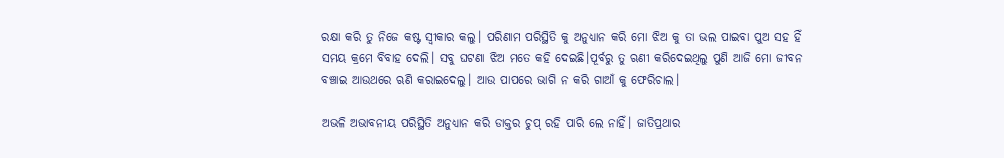ରକ୍ଷା କରି ତୁ ନିଜେ କଷ୍ଟ ସ୍ବୀକାର କଲୁ। ପରିଣାମ ପରିସ୍ଥିତି କୁ ଅନୁଧ୍ୟାନ କରି ମୋ ଝିଅ କୁ ତା ଭଲ ପାଇବା ପୁଅ ସହ ହିଁ ସମୟ କ୍ରମେ ବିବାହ ଦେଲି। ସବୁ ଘଟଣା ଝିଅ ମତେ କହି ଦେଇଛି।ପୂର୍ବରୁ ତୁ ଋଣୀ କରିଦେଇଥିଲୁ ପୁଣି ଆଜି ମୋ ଜୀବନ ବଞ୍ଚାଇ ଆଉଥରେ ଋଣି କରାଇଦେଲୁ। ଆଉ ପାପରେ ଭାଗି ନ କରି ଗାଆଁ କୁ ଫେରିଚାଲ।

ଅଭଳି ଅଭାବନୀୟ ପରିସ୍ଥିତି ଅନୁଧ୍ୟାନ କରି ଡାକ୍ତର ଚୁପ୍ ରହି ପାରି ଲେ ନାହିଁ। ଜାତିପ୍ରଥାର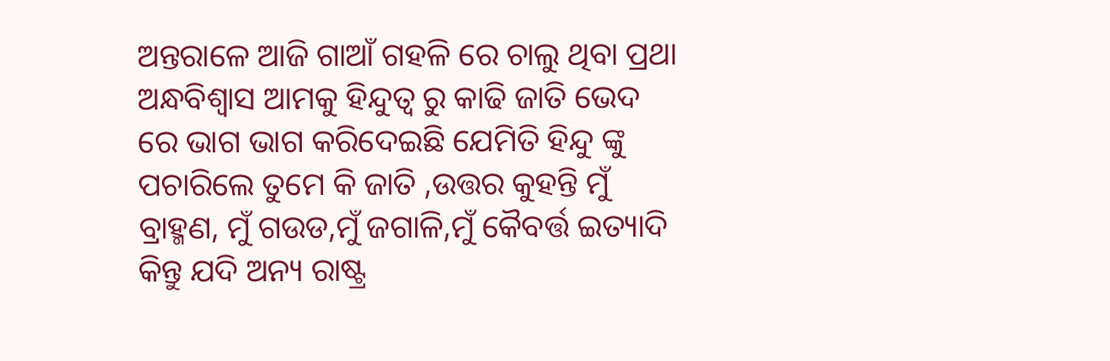ଅନ୍ତରାଳେ ଆଜି ଗାଆଁ ଗହଳି ରେ ଚାଲୁ ଥିବା ପ୍ରଥା ଅନ୍ଧବିଶ୍ୱାସ ଆମକୁ ହିନ୍ଦୁତ୍ବ ରୁ କାଢି ଜାତି ଭେଦ ରେ ଭାଗ ଭାଗ କରିଦେଇଛି ଯେମିତି ହିନ୍ଦୁ ଙ୍କୁ ପଚାରିଲେ ତୁମେ କି ଜାତି ,ଉତ୍ତର କୁହନ୍ତି ମୁଁ ବ୍ରାହ୍ମଣ, ମୁଁ ଗଉଡ,ମୁଁ ଜଗାଳି,ମୁଁ କୈବର୍ତ୍ତ ଇତ୍ୟାଦି କିନ୍ତୁ ଯଦି ଅନ୍ୟ ରାଷ୍ଟ୍ର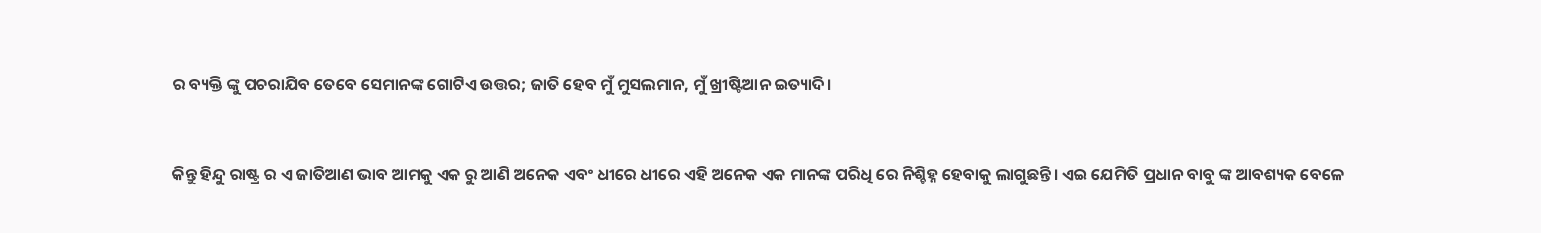ର ବ୍ୟକ୍ତି ଙ୍କୁ ପଚରାଯିବ ତେବେ ସେମାନଙ୍କ ଗୋଟିଏ ଉତ୍ତର; ଜାତି ହେବ ମୁଁ ମୁସଲମାନ, ମୁଁ ଖ୍ରୀଷ୍ଟିଆନ ଇତ୍ୟାଦି।


କିନ୍ତୁ ହିନ୍ଦୁ ରାଷ୍ଟ୍ର ର ଏ ଜାତିଆଣ ଭାବ ଆମକୁ ଏକ ରୁ ଆଣି ଅନେକ ଏବଂ ଧୀରେ ଧୀରେ ଏହି ଅନେକ ଏକ ମାନଙ୍କ ପରିଧି ରେ ନିଶ୍ଚିହ୍ନ ହେବାକୁ ଲାଗୁଛନ୍ତି। ଏଇ ଯେମିତି ପ୍ରଧାନ ବାବୁ ଙ୍କ ଆବଶ୍ୟକ ବେଳେ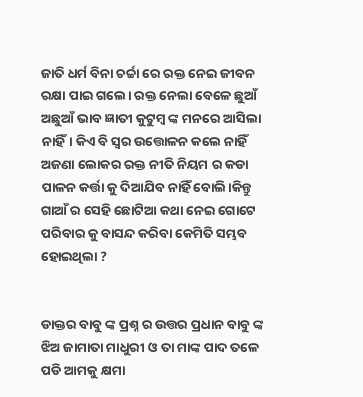ଜାତି ଧର୍ମ ବିନା ଚର୍ଚ୍ଚା ରେ ରକ୍ତ ନେଇ ଜୀବନ ରକ୍ଷା ପାଇ ଗଲେ। ରକ୍ତ ନେଲା ବେଳେ ଛୁଆଁ ଅଛୁଆଁ ଭାବ ଜ୍ଞାତୀ କୁଟୁମ୍ବ ଙ୍କ ମନରେ ଆସିଲା ନାହିଁ। କିଏ ବି ସ୍ୱର ଉତ୍ତୋଳନ କଲେ ନାହିଁ ଅଜଣା ଲୋକର ରକ୍ତ ନୀତି ନିୟମ ର କଡା ପାଳନ କର୍ତ୍ତା କୁ ଦିଆଯିବ ନାହିଁ ବୋଲି।କିନ୍ତୁ ଗାଆଁ ର ସେହି ଛୋଟିଆ କଥା ନେଇ ଗୋଟେ ପରିବାର କୁ ବାସନ୍ଦ କରିବା କେମିତି ସମ୍ଭବ ହୋଇଥିଲା ?


ଡାକ୍ତର ବାବୁ ଙ୍କ ପ୍ରଶ୍ନ ର ଉତ୍ତର ପ୍ରଧାନ ବାବୁ ଙ୍କ ଝିଅ ଜାମାତା ମାଧୁରୀ ଓ ତା ମାଙ୍କ ପାଦ ତଳେ ପଡି ଆମକୁ କ୍ଷମା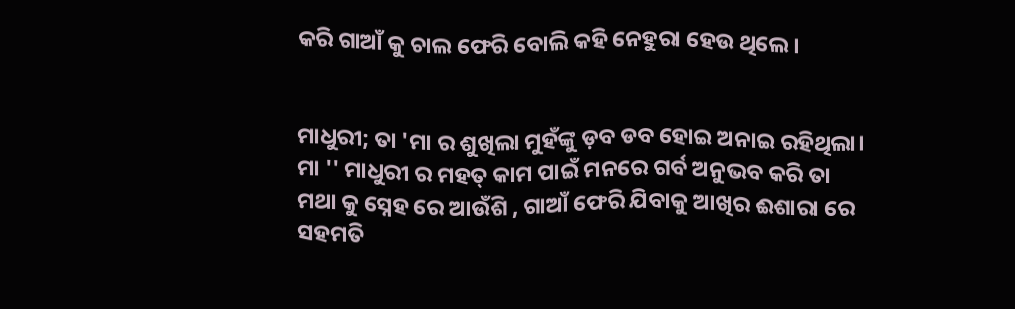କରି ଗାଆଁ କୁ ଚାଲ ଫେରି ବୋଲି କହି ନେହୁରା ହେଉ ଥିଲେ।


ମାଧୁରୀ; ତା 'ମା ର ଶୁଖିଲା ମୁହଁଙ୍କୁ ଡ଼ବ ଡବ ହୋଇ ଅନାଇ ରହିଥିଲା। ମା '' ମାଧୁରୀ ର ମହତ୍ କାମ ପାଇଁ ମନରେ ଗର୍ବ ଅନୁଭବ କରି ତା ମଥା କୁ ସ୍ନେହ ରେ ଆଉଁଶି , ଗାଆଁ ଫେରି ଯିବାକୁ ଆଖିର ଈଶାରା ରେ ସହମତି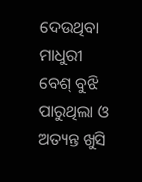ଦେଉଥିବା ମାଧୁରୀ ବେଶ୍ ବୁଝି ପାରୁଥିଲା ଓ ଅତ୍ୟନ୍ତ ଖୁସି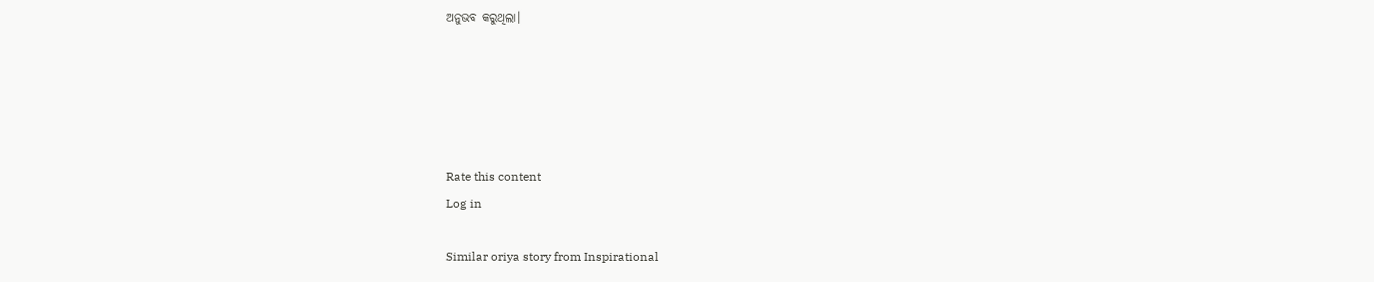ଅନୁଭବ କରୁଥିଲା।





Rate this content
Log in

Similar oriya story from Inspirational